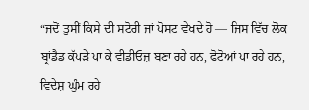“ਜਦੋਂ ਤੁਸੀਂ ਕਿਸੇ ਦੀ ਸਟੋਰੀ ਜਾਂ ਪੋਸਟ ਵੇਖਦੇ ਹੋ — ਜਿਸ ਵਿੱਚ ਲੋਕ ਬ੍ਰਾਂਡੈਡ ਕੱਪੜੇ ਪਾ ਕੇ ਵੀਡੀਓਜ਼ ਬਣਾ ਰਹੇ ਹਨ, ਫੋਟੋਆਂ ਪਾ ਰਹੇ ਹਨ, ਵਿਦੇਸ਼ ਘੁੰਮ ਰਹੇ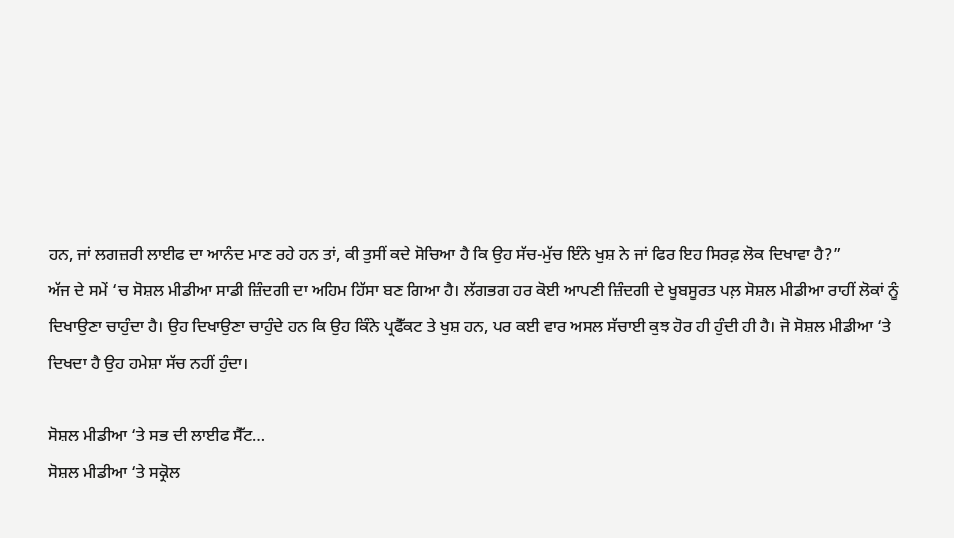ਹਨ, ਜਾਂ ਲਗਜ਼ਰੀ ਲਾਈਫ ਦਾ ਆਨੰਦ ਮਾਣ ਰਹੇ ਹਨ ਤਾਂ, ਕੀ ਤੁਸੀਂ ਕਦੇ ਸੋਚਿਆ ਹੈ ਕਿ ਉਹ ਸੱਚ-ਮੁੱਚ ਇੰਨੇ ਖੁਸ਼ ਨੇ ਜਾਂ ਫਿਰ ਇਹ ਸਿਰਫ਼ ਲੋਕ ਦਿਖਾਵਾ ਹੈ?”
ਅੱਜ ਦੇ ਸਮੇਂ ‘ਚ ਸੋਸ਼ਲ ਮੀਡੀਆ ਸਾਡੀ ਜ਼ਿੰਦਗੀ ਦਾ ਅਹਿਮ ਹਿੱਸਾ ਬਣ ਗਿਆ ਹੈ। ਲੱਗਭਗ ਹਰ ਕੋਈ ਆਪਣੀ ਜ਼ਿੰਦਗੀ ਦੇ ਖੂਬਸੂਰਤ ਪਲ਼ ਸੋਸ਼ਲ ਮੀਡੀਆ ਰਾਹੀਂ ਲੋਕਾਂ ਨੂੰ ਦਿਖਾਉਣਾ ਚਾਹੁੰਦਾ ਹੈ। ਉਹ ਦਿਖਾਉਣਾ ਚਾਹੁੰਦੇ ਹਨ ਕਿ ਉਹ ਕਿੰਨੇ ਪ੍ਰਫੈੱਕਟ ਤੇ ਖੁਸ਼ ਹਨ, ਪਰ ਕਈ ਵਾਰ ਅਸਲ ਸੱਚਾਈ ਕੁਝ ਹੋਰ ਹੀ ਹੁੰਦੀ ਹੀ ਹੈ। ਜੋ ਸੋਸ਼ਲ ਮੀਡੀਆ ‘ਤੇ ਦਿਖਦਾ ਹੈ ਉਹ ਹਮੇਸ਼ਾ ਸੱਚ ਨਹੀਂ ਹੁੰਦਾ।

ਸੋਸ਼ਲ ਮੀਡੀਆ ‘ਤੇ ਸਭ ਦੀ ਲਾਈਫ ਸੈੱਟ…
ਸੋਸ਼ਲ ਮੀਡੀਆ ‘ਤੇ ਸਕ੍ਰੋਲ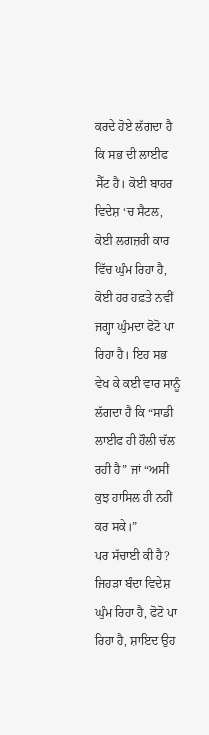ਕਰਦੇ ਹੋਏ ਲੱਗਦਾ ਹੈ ਕਿ ਸਭ ਦੀ ਲਾਈਫ ਸੈੱਟ ਹੈ। ਕੋਈ ਬਾਹਰ ਵਿਦੇਸ਼ ‘ਚ ਸੈਟਲ, ਕੋਈ ਲਗਜ਼ਰੀ ਕਾਰ ਵਿੱਚ ਘੁੰਮ ਰਿਹਾ ਹੈ, ਕੋਈ ਹਰ ਹਫ਼ਤੇ ਨਵੀਂ ਜਗ੍ਹਾ ਘੁੰਮਦਾ ਫੋਟੋ ਪਾ ਰਿਹਾ ਹੈ। ਇਹ ਸਭ ਵੇਖ ਕੇ ਕਈ ਵਾਰ ਸਾਨੂੰ ਲੱਗਦਾ ਹੈ ਕਿ “ਸਾਡੀ ਲਾਈਫ ਹੀ ਹੌਲੀ ਚੱਲ ਰਹੀ ਹੈ” ਜਾਂ “ਅਸੀਂ ਕੁਝ ਹਾਸਿਲ ਹੀ ਨਹੀਂ ਕਰ ਸਕੇ।”
ਪਰ ਸੱਚਾਈ ਕੀ ਹੈ?
ਜਿਹੜਾ ਬੰਦਾ ਵਿਦੇਸ਼ ਘੁੰਮ ਰਿਹਾ ਹੈ, ਫੋਟੋ ਪਾ ਰਿਹਾ ਹੈ, ਸ਼ਾਇਦ ਉਹ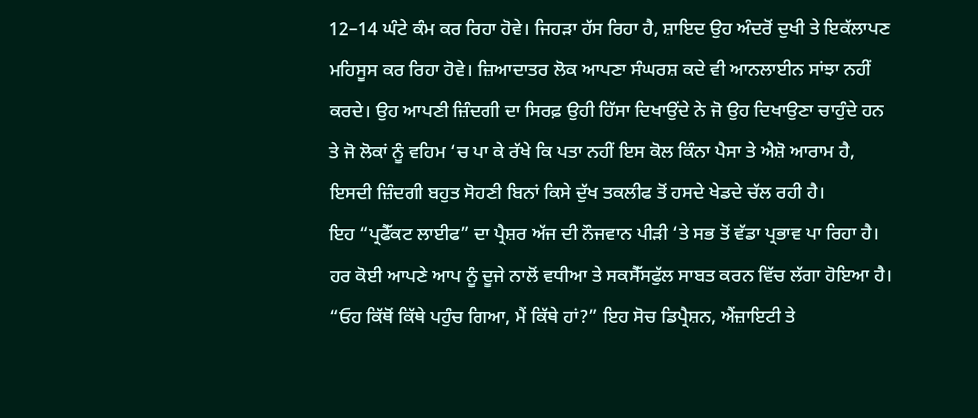12–14 ਘੰਟੇ ਕੰਮ ਕਰ ਰਿਹਾ ਹੋਵੇ। ਜਿਹੜਾ ਹੱਸ ਰਿਹਾ ਹੈ, ਸ਼ਾਇਦ ਉਹ ਅੰਦਰੋਂ ਦੁਖੀ ਤੇ ਇਕੱਲਾਪਣ ਮਹਿਸੂਸ ਕਰ ਰਿਹਾ ਹੋਵੇ। ਜ਼ਿਆਦਾਤਰ ਲੋਕ ਆਪਣਾ ਸੰਘਰਸ਼ ਕਦੇ ਵੀ ਆਨਲਾਈਨ ਸਾਂਝਾ ਨਹੀਂ ਕਰਦੇ। ਉਹ ਆਪਣੀ ਜ਼ਿੰਦਗੀ ਦਾ ਸਿਰਫ਼ ਉਹੀ ਹਿੱਸਾ ਦਿਖਾਉਂਦੇ ਨੇ ਜੋ ਉਹ ਦਿਖਾਉਣਾ ਚਾਹੁੰਦੇ ਹਨ ਤੇ ਜੋ ਲੋਕਾਂ ਨੂੰ ਵਹਿਮ ‘ਚ ਪਾ ਕੇ ਰੱਖੇ ਕਿ ਪਤਾ ਨਹੀਂ ਇਸ ਕੋਲ ਕਿੰਨਾ ਪੈਸਾ ਤੇ ਐਸ਼ੋ ਆਰਾਮ ਹੈ, ਇਸਦੀ ਜ਼ਿੰਦਗੀ ਬਹੁਤ ਸੋਹਣੀ ਬਿਨਾਂ ਕਿਸੇ ਦੁੱਖ ਤਕਲੀਫ ਤੋਂ ਹਸਦੇ ਖੇਡਦੇ ਚੱਲ ਰਹੀ ਹੈ।
ਇਹ “ਪ੍ਰਫੈੱਕਟ ਲਾਈਫ” ਦਾ ਪ੍ਰੈਸ਼ਰ ਅੱਜ ਦੀ ਨੌਜਵਾਨ ਪੀੜੀ ‘ਤੇ ਸਭ ਤੋਂ ਵੱਡਾ ਪ੍ਰਭਾਵ ਪਾ ਰਿਹਾ ਹੈ। ਹਰ ਕੋਈ ਆਪਣੇ ਆਪ ਨੂੰ ਦੂਜੇ ਨਾਲੋਂ ਵਧੀਆ ਤੇ ਸਕਸੈੱਸਫੁੱਲ ਸਾਬਤ ਕਰਨ ਵਿੱਚ ਲੱਗਾ ਹੋਇਆ ਹੈ। “ਓਹ ਕਿੱਥੋਂ ਕਿੱਥੇ ਪਹੁੰਚ ਗਿਆ, ਮੈਂ ਕਿੱਥੇ ਹਾਂ?” ਇਹ ਸੋਚ ਡਿਪ੍ਰੈਸ਼ਨ, ਐਂਜ਼ਾਇਟੀ ਤੇ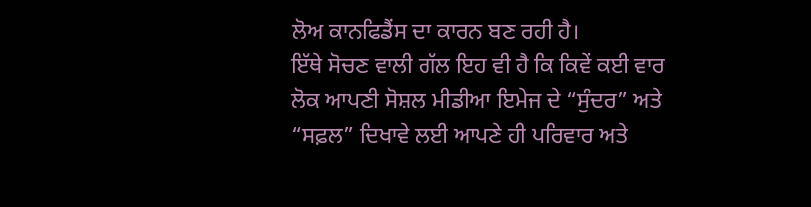ਲੋਅ ਕਾਨਫਿਡੈਂਸ ਦਾ ਕਾਰਨ ਬਣ ਰਹੀ ਹੈ।
ਇੱਥੇ ਸੋਚਣ ਵਾਲੀ ਗੱਲ ਇਹ ਵੀ ਹੈ ਕਿ ਕਿਵੇਂ ਕਈ ਵਾਰ ਲੋਕ ਆਪਣੀ ਸੋਸ਼ਲ ਮੀਡੀਆ ਇਮੇਜ ਦੇ “ਸੁੰਦਰ” ਅਤੇ “ਸਫ਼ਲ” ਦਿਖਾਵੇ ਲਈ ਆਪਣੇ ਹੀ ਪਰਿਵਾਰ ਅਤੇ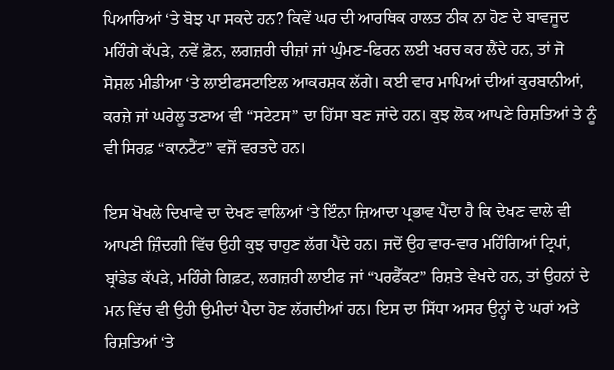ਪਿਆਰਿਆਂ ‘ਤੇ ਬੋਝ ਪਾ ਸਕਦੇ ਹਨ? ਕਿਵੇਂ ਘਰ ਦੀ ਆਰਥਿਕ ਹਾਲਤ ਠੀਕ ਨਾ ਹੋਣ ਦੇ ਬਾਵਜੂਦ ਮਹਿੰਗੇ ਕੱਪੜੇ, ਨਵੇਂ ਫ਼ੋਨ, ਲਗਜ਼ਰੀ ਚੀਜ਼ਾਂ ਜਾਂ ਘੁੰਮਣ-ਫਿਰਨ ਲਈ ਖਰਚ ਕਰ ਲੈਂਦੇ ਹਨ, ਤਾਂ ਜੋ ਸੋਸ਼ਲ ਮੀਡੀਆ ‘ਤੇ ਲਾਈਫਸਟਾਇਲ ਆਕਰਸ਼ਕ ਲੱਗੇ। ਕਈ ਵਾਰ ਮਾਪਿਆਂ ਦੀਆਂ ਕੁਰਬਾਨੀਆਂ, ਕਰਜ਼ੇ ਜਾਂ ਘਰੇਲੂ ਤਣਾਅ ਵੀ “ਸਟੇਟਸ” ਦਾ ਹਿੱਸਾ ਬਣ ਜਾਂਦੇ ਹਨ। ਕੁਝ ਲੋਕ ਆਪਣੇ ਰਿਸ਼ਤਿਆਂ ਤੇ ਨੂੰ ਵੀ ਸਿਰਫ਼ “ਕਾਨਟੈਂਟ” ਵਜੋਂ ਵਰਤਦੇ ਹਨ।

ਇਸ ਖੋਖਲੇ ਦਿਖਾਵੇ ਦਾ ਦੇਖਣ ਵਾਲਿਆਂ ‘ਤੇ ਇੰਨਾ ਜ਼ਿਆਦਾ ਪ੍ਰਭਾਵ ਪੈਂਦਾ ਹੈ ਕਿ ਦੇਖਣ ਵਾਲੇ ਵੀ ਆਪਣੀ ਜ਼ਿੰਦਗੀ ਵਿੱਚ ਉਹੀ ਕੁਝ ਚਾਹੁਣ ਲੱਗ ਪੈਂਦੇ ਹਨ। ਜਦੋਂ ਉਹ ਵਾਰ-ਵਾਰ ਮਹਿੰਗਿਆਂ ਟ੍ਰਿਪਾਂ, ਬ੍ਰਾਂਡੇਡ ਕੱਪੜੇ, ਮਹਿੰਗੇ ਗਿਫ਼ਟ, ਲਗਜ਼ਰੀ ਲਾਈਫ ਜਾਂ “ਪਰਫੈੱਕਟ” ਰਿਸ਼ਤੇ ਵੇਖਦੇ ਹਨ, ਤਾਂ ਉਹਨਾਂ ਦੇ ਮਨ ਵਿੱਚ ਵੀ ਉਹੀ ਉਮੀਦਾਂ ਪੈਦਾ ਹੋਣ ਲੱਗਦੀਆਂ ਹਨ। ਇਸ ਦਾ ਸਿੱਧਾ ਅਸਰ ਉਨ੍ਹਾਂ ਦੇ ਘਰਾਂ ਅਤੇ ਰਿਸ਼ਤਿਆਂ ‘ਤੇ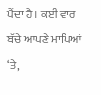ਪੈਂਦਾ ਹੈ। ਕਈ ਵਾਰ ਬੱਚੇ ਆਪਣੇ ਮਾਪਿਆਂ ‘ਤੇ,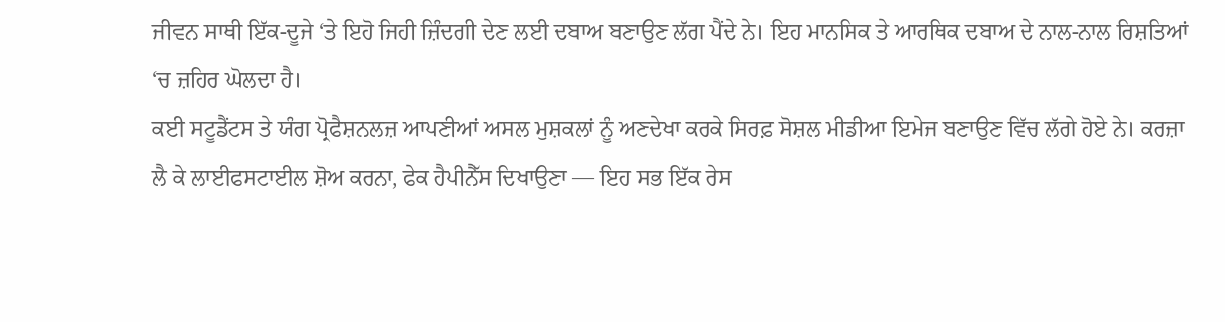ਜੀਵਨ ਸਾਥੀ ਇੱਕ-ਦੂਜੇ ‘ਤੇ ਇਹੋ ਜਿਹੀ ਜ਼ਿੰਦਗੀ ਦੇਣ ਲਈ ਦਬਾਅ ਬਣਾਉਣ ਲੱਗ ਪੈਂਦੇ ਨੇ। ਇਹ ਮਾਨਸਿਕ ਤੇ ਆਰਥਿਕ ਦਬਾਅ ਦੇ ਨਾਲ-ਨਾਲ ਰਿਸ਼ਤਿਆਂ ‘ਚ ਜ਼ਹਿਰ ਘੋਲਦਾ ਹੈ।
ਕਈ ਸਟੂਡੈਂਟਸ ਤੇ ਯੰਗ ਪ੍ਰੋਫੈਸ਼ਨਲਜ਼ ਆਪਣੀਆਂ ਅਸਲ ਮੁਸ਼ਕਲਾਂ ਨੂੰ ਅਣਦੇਖਾ ਕਰਕੇ ਸਿਰਫ਼ ਸੋਸ਼ਲ ਮੀਡੀਆ ਇਮੇਜ ਬਣਾਉਣ ਵਿੱਚ ਲੱਗੇ ਹੋਏ ਨੇ। ਕਰਜ਼ਾ ਲੈ ਕੇ ਲਾਈਫਸਟਾਈਲ ਸ਼ੋਅ ਕਰਨਾ, ਫੇਕ ਹੈਪੀਨੈੱਸ ਦਿਖਾਉਣਾ — ਇਹ ਸਭ ਇੱਕ ਰੇਸ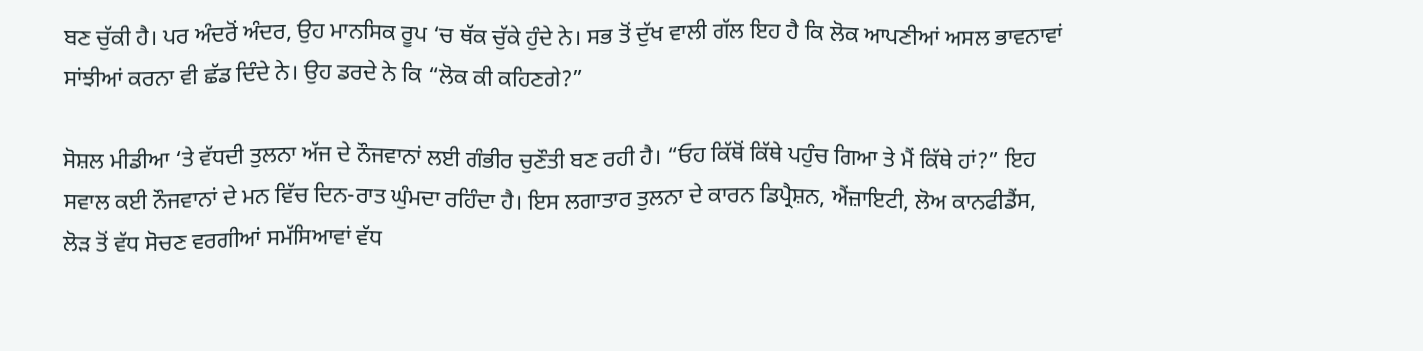ਬਣ ਚੁੱਕੀ ਹੈ। ਪਰ ਅੰਦਰੋਂ ਅੰਦਰ, ਉਹ ਮਾਨਸਿਕ ਰੂਪ ‘ਚ ਥੱਕ ਚੁੱਕੇ ਹੁੰਦੇ ਨੇ। ਸਭ ਤੋਂ ਦੁੱਖ ਵਾਲੀ ਗੱਲ ਇਹ ਹੈ ਕਿ ਲੋਕ ਆਪਣੀਆਂ ਅਸਲ ਭਾਵਨਾਵਾਂ ਸਾਂਝੀਆਂ ਕਰਨਾ ਵੀ ਛੱਡ ਦਿੰਦੇ ਨੇ। ਉਹ ਡਰਦੇ ਨੇ ਕਿ “ਲੋਕ ਕੀ ਕਹਿਣਗੇ?”

ਸੋਸ਼ਲ ਮੀਡੀਆ ‘ਤੇ ਵੱਧਦੀ ਤੁਲਨਾ ਅੱਜ ਦੇ ਨੌਜਵਾਨਾਂ ਲਈ ਗੰਭੀਰ ਚੁਣੌਤੀ ਬਣ ਰਹੀ ਹੈ। “ਓਹ ਕਿੱਥੋਂ ਕਿੱਥੇ ਪਹੁੰਚ ਗਿਆ ਤੇ ਮੈਂ ਕਿੱਥੇ ਹਾਂ?” ਇਹ ਸਵਾਲ ਕਈ ਨੌਜਵਾਨਾਂ ਦੇ ਮਨ ਵਿੱਚ ਦਿਨ-ਰਾਤ ਘੁੰਮਦਾ ਰਹਿੰਦਾ ਹੈ। ਇਸ ਲਗਾਤਾਰ ਤੁਲਨਾ ਦੇ ਕਾਰਨ ਡਿਪ੍ਰੈਸ਼ਨ, ਐਂਜ਼ਾਇਟੀ, ਲੋਅ ਕਾਨਫੀਡੈਂਸ, ਲੋੜ ਤੋਂ ਵੱਧ ਸੋਚਣ ਵਰਗੀਆਂ ਸਮੱਸਿਆਵਾਂ ਵੱਧ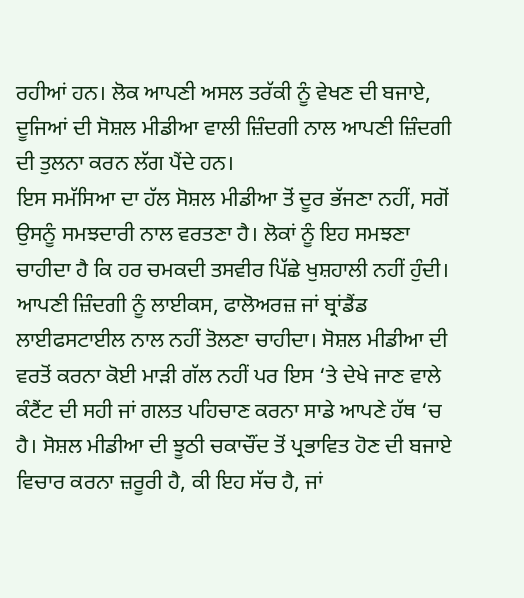ਰਹੀਆਂ ਹਨ। ਲੋਕ ਆਪਣੀ ਅਸਲ ਤਰੱਕੀ ਨੂੰ ਵੇਖਣ ਦੀ ਬਜਾਏ, ਦੂਜਿਆਂ ਦੀ ਸੋਸ਼ਲ ਮੀਡੀਆ ਵਾਲੀ ਜ਼ਿੰਦਗੀ ਨਾਲ ਆਪਣੀ ਜ਼ਿੰਦਗੀ ਦੀ ਤੁਲਨਾ ਕਰਨ ਲੱਗ ਪੈਂਦੇ ਹਨ।
ਇਸ ਸਮੱਸਿਆ ਦਾ ਹੱਲ ਸੋਸ਼ਲ ਮੀਡੀਆ ਤੋਂ ਦੂਰ ਭੱਜਣਾ ਨਹੀਂ, ਸਗੋਂ ਉਸਨੂੰ ਸਮਝਦਾਰੀ ਨਾਲ ਵਰਤਣਾ ਹੈ। ਲੋਕਾਂ ਨੂੰ ਇਹ ਸਮਝਣਾ ਚਾਹੀਦਾ ਹੈ ਕਿ ਹਰ ਚਮਕਦੀ ਤਸਵੀਰ ਪਿੱਛੇ ਖੁਸ਼ਹਾਲੀ ਨਹੀਂ ਹੁੰਦੀ। ਆਪਣੀ ਜ਼ਿੰਦਗੀ ਨੂੰ ਲਾਈਕਸ, ਫਾਲੋਅਰਜ਼ ਜਾਂ ਬ੍ਰਾਂਡੈਂਡ ਲਾਈਫਸਟਾਈਲ ਨਾਲ ਨਹੀਂ ਤੋਲਣਾ ਚਾਹੀਦਾ। ਸੋਸ਼ਲ ਮੀਡੀਆ ਦੀ ਵਰਤੋਂ ਕਰਨਾ ਕੋਈ ਮਾੜੀ ਗੱਲ ਨਹੀਂ ਪਰ ਇਸ ‘ਤੇ ਦੇਖੇ ਜਾਣ ਵਾਲੇ ਕੰਟੈਂਟ ਦੀ ਸਹੀ ਜਾਂ ਗਲਤ ਪਹਿਚਾਣ ਕਰਨਾ ਸਾਡੇ ਆਪਣੇ ਹੱਥ ‘ਚ ਹੈ। ਸੋਸ਼ਲ ਮੀਡੀਆ ਦੀ ਝੂਠੀ ਚਕਾਚੌਂਦ ਤੋਂ ਪ੍ਰਭਾਵਿਤ ਹੋਣ ਦੀ ਬਜਾਏ ਵਿਚਾਰ ਕਰਨਾ ਜ਼ਰੂਰੀ ਹੈ, ਕੀ ਇਹ ਸੱਚ ਹੈ, ਜਾਂ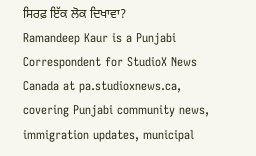ਸਿਰਫ਼ ਇੱਕ ਲੋਕ ਦਿਖਾਵਾ?
Ramandeep Kaur is a Punjabi Correspondent for StudioX News Canada at pa.studioxnews.ca, covering Punjabi community news, immigration updates, municipal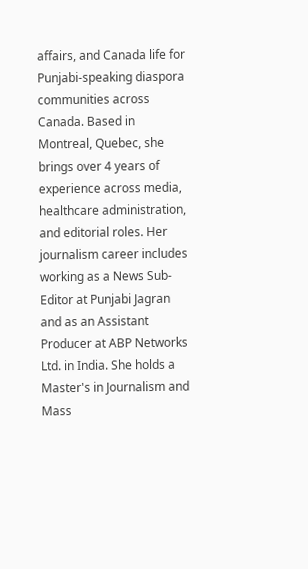affairs, and Canada life for Punjabi-speaking diaspora communities across Canada. Based in Montreal, Quebec, she brings over 4 years of experience across media, healthcare administration, and editorial roles. Her journalism career includes working as a News Sub-Editor at Punjabi Jagran and as an Assistant Producer at ABP Networks Ltd. in India. She holds a Master's in Journalism and Mass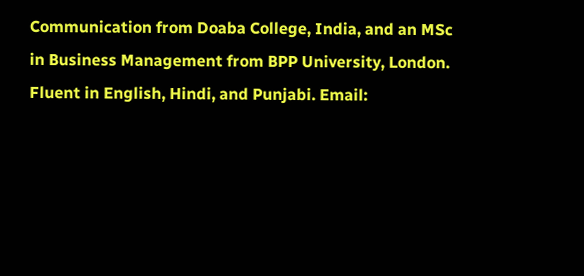Communication from Doaba College, India, and an MSc in Business Management from BPP University, London. Fluent in English, Hindi, and Punjabi. Email: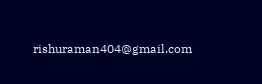rishuraman404@gmail.com